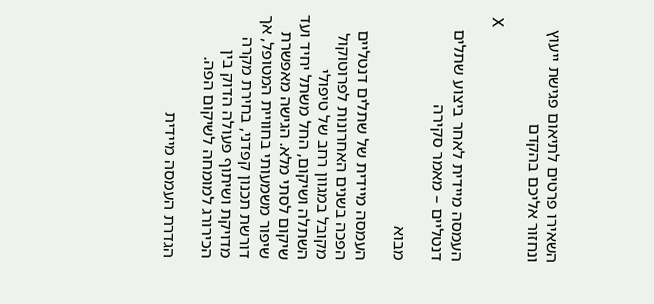השאירו פרטים לתיאום פגישת ייעוץ ונחזור אליכם בהקדם

X

העמסה מיידית לאחר ביצוע שתלים דנטליים – מאמר סקירה

מבוא

העמסה מיידית של שתלים דנטליים הפכה בשנים האחרונות לפרוטוקול מקובל במגוון רחב של טיפולי השתלה ושיקום, החל משתל יחיד ועד שיקום לסתי מלא. הגישה מאפשרת שיפור משמעותי בחוויית המטופל, אך דורשת תכנון קפדני, בחירת מקרה מדויקת ושיתוף פעולה הדוק בין הכירורג למומחה לשיקום הפה.

הגדרת העמסה מיידית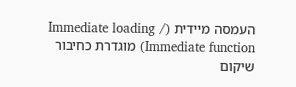העמסה מיידית (Immediate loading / Immediate function) מוגדרת כחיבור שיקום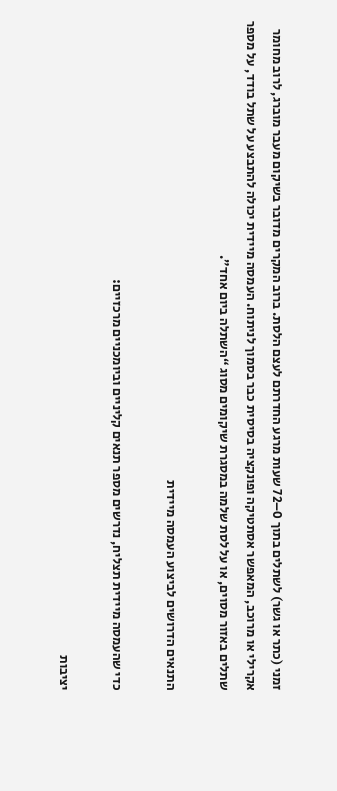זמני (כתר או גשר) לשתלים בתוך 0–72 שעות מרגע החדרתם לעצם הלסת. ברוב המקרים מדובר בשיקום מעבר מוברג, לרוב מחומר אקרילי או מרוכב, המאפשר אסתטיקה ופונקציה בסיסית כבר בסמוך לניתוח. העמסה מיידית יכולה להתבצע על שתל בודד, על מספר שתלים באזור מסוים, או על לסת שלמה במסגרת שיקומים מסוג “השתלה ביום אחד”.

התנאים הדרושים לביצוע העמסה מיידית

כדי שהעמסה מיידית תצליח, נדרשים מספר תנאים קליניים וביומכניים מרכזיים:

יציבות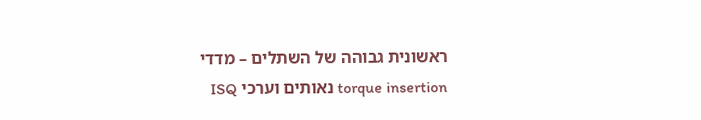ראשונית גבוהה של השתלים – מדדי torque insertion נאותים וערכי ISQ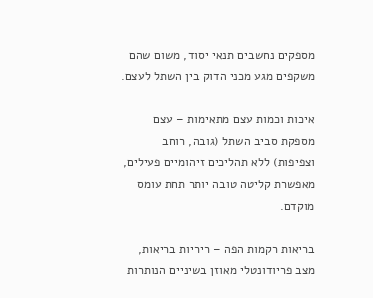מספקים נחשבים תנאי יסוד, משום שהם משקפים מגע מכני הדוק בין השתל לעצם.

איכות וכמות עצם מתאימות – עצם מספקת סביב השתל (גובה, רוחב וצפיפות) ללא תהליכים זיהומיים פעילים, מאפשרת קליטה טובה יותר תחת עומס מוקדם.

בריאות רקמות הפה – ריריות בריאות, מצב פריודונטלי מאוזן בשיניים הנותרות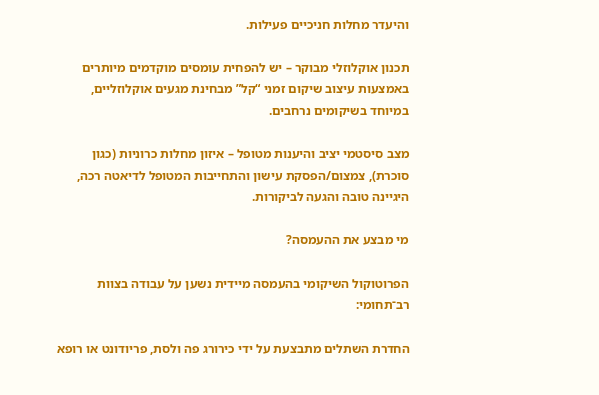והיעדר מחלות חניכיים פעילות.

תכנון אוקלוזלי מבוקר – יש להפחית עומסים מוקדמים מיותרים באמצעות עיצוב שיקום זמני “קל” מבחינת מגעים אוקלוזליים, במיוחד בשיקומים נרחבים.

מצב סיסטמי יציב והיענות מטופל – איזון מחלות כרוניות (כגון סוכרת), צמצום/הפסקת עישון והתחייבות המטופל לדיאטה רכה, היגיינה טובה והגעה לביקורות.

מי מבצע את ההעמסה?

הפרוטוקול השיקומי בהעמסה מיידית נשען על עבודה בצוות רב־תחומי:

החדרת השתלים מתבצעת על ידי כירורג פה ולסת, פריודונט או רופא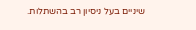שיניים בעל ניסיון רב בהשתלות.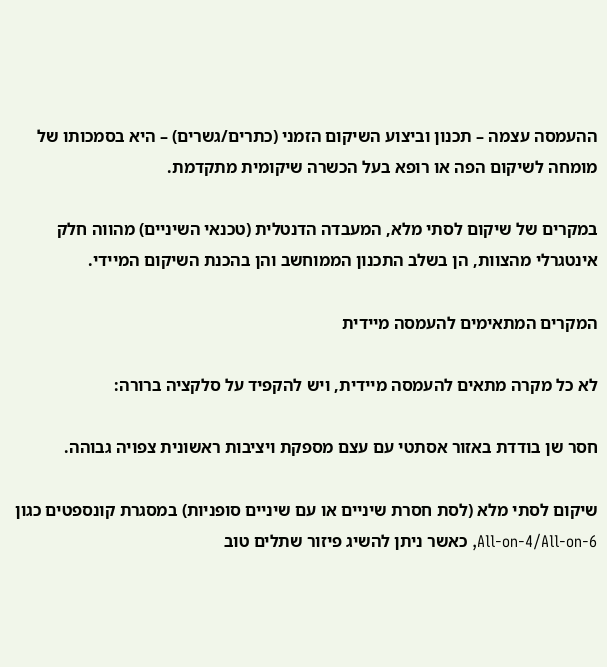ההעמסה עצמה – תכנון וביצוע השיקום הזמני (כתרים/גשרים) – היא בסמכותו של מומחה לשיקום הפה או רופא בעל הכשרה שיקומית מתקדמת.

במקרים של שיקום לסתי מלא, המעבדה הדנטלית (טכנאי השיניים) מהווה חלק אינטגרלי מהצוות, הן בשלב התכנון הממוחשב והן בהכנת השיקום המיידי.

המקרים המתאימים להעמסה מיידית

לא כל מקרה מתאים להעמסה מיידית, ויש להקפיד על סלקציה ברורה:

חסר שן בודדת באזור אסתטי עם עצם מספקת ויציבות ראשונית צפויה גבוהה.

שיקום לסתי מלא (לסת חסרת שיניים או עם שיניים סופניות) במסגרת קונספטים כגון All-on-4/All-on-6, כאשר ניתן להשיג פיזור שתלים טוב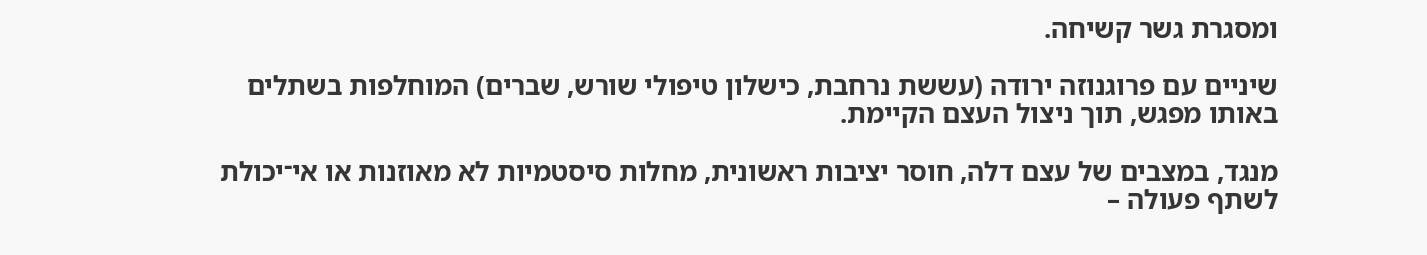ומסגרת גשר קשיחה.

שיניים עם פרוגנוזה ירודה (עששת נרחבת, כישלון טיפולי שורש, שברים) המוחלפות בשתלים באותו מפגש, תוך ניצול העצם הקיימת.

מנגד, במצבים של עצם דלה, חוסר יציבות ראשונית, מחלות סיסטמיות לא מאוזנות או אי־יכולת לשתף פעולה –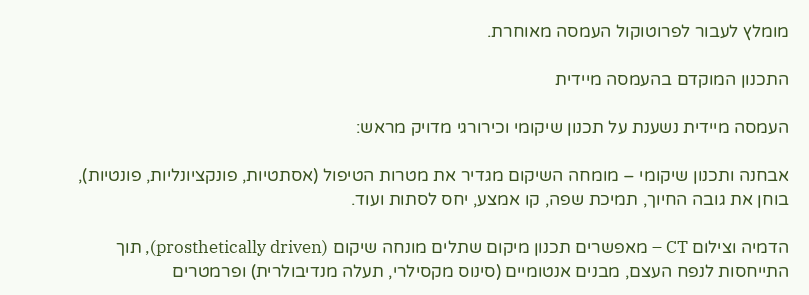מומלץ לעבור לפרוטוקול העמסה מאוחרת.

התכנון המוקדם בהעמסה מיידית

העמסה מיידית נשענת על תכנון שיקומי וכירורגי מדויק מראש:

אבחנה ותכנון שיקומי – מומחה השיקום מגדיר את מטרות הטיפול (אסתטיות, פונקציונליות, פונטיות), בוחן את גובה החיוך, תמיכת שפה, קו אמצע, יחס לסתות ועוד.

הדמיה וצילום CT – מאפשרים תכנון מיקום שתלים מונחה שיקום (prosthetically driven), תוך התייחסות לנפח העצם, מבנים אנטומיים (סינוס מקסילרי, תעלה מנדיבולרית) ופרמטרים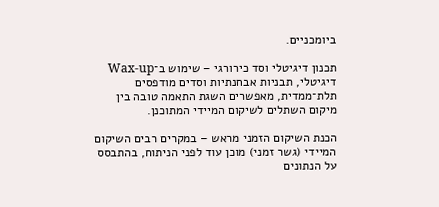ביומכניים.

תכנון דיגיטלי וסד כירורגי – שימוש ב־Wax-up דיגיטלי, תבניות אבחנתיות וסדים מודפסים תלת־ממדית, מאפשרים השגת התאמה טובה בין מיקום השתלים לשיקום המיידי המתוכנן.

הכנת השיקום הזמני מראש – במקרים רבים השיקום המיידי (גשר זמני) מוכן עוד לפני הניתוח, בהתבסס על הנתונים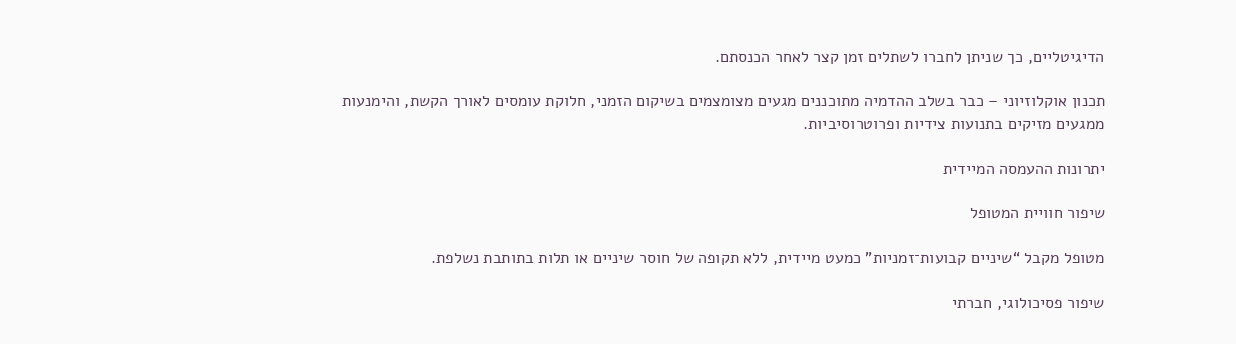הדיגיטליים, כך שניתן לחברו לשתלים זמן קצר לאחר הכנסתם.

תכנון אוקלוזיוני – כבר בשלב ההדמיה מתוכננים מגעים מצומצמים בשיקום הזמני, חלוקת עומסים לאורך הקשת, והימנעות ממגעים מזיקים בתנועות צידיות ופרוטרוסיביות.

יתרונות ההעמסה המיידית

שיפור חוויית המטופל

מטופל מקבל “שיניים קבועות־זמניות” כמעט מיידית, ללא תקופה של חוסר שיניים או תלות בתותבת נשלפת.

שיפור פסיכולוגי, חברתי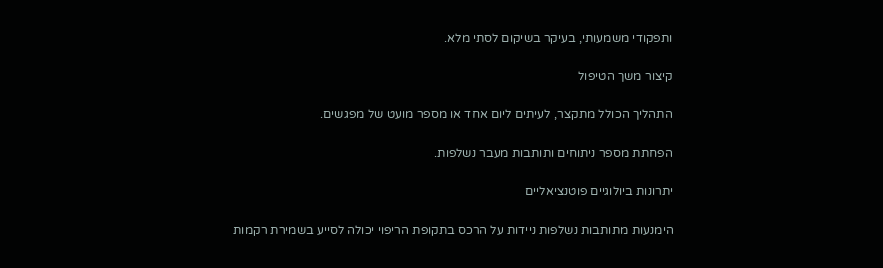ותפקודי משמעותי, בעיקר בשיקום לסתי מלא.

קיצור משך הטיפול

התהליך הכולל מתקצר, לעיתים ליום אחד או מספר מועט של מפגשים.

הפחתת מספר ניתוחים ותותבות מעבר נשלפות.

יתרונות ביולוגיים פוטנציאליים

הימנעות מתותבות נשלפות ניידות על הרכס בתקופת הריפוי יכולה לסייע בשמירת רקמות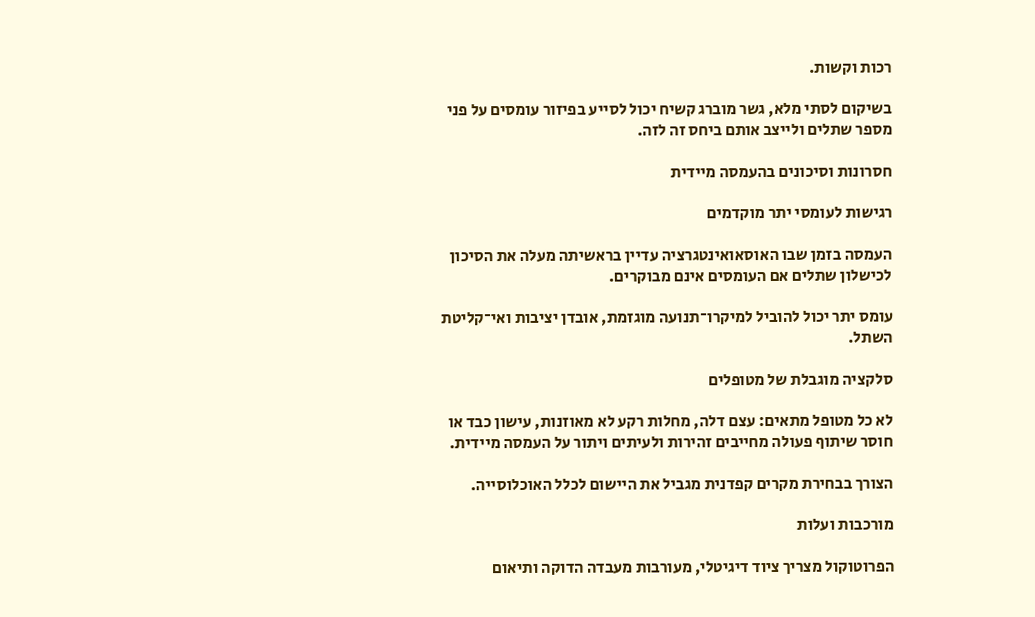רכות וקשות.

בשיקום לסתי מלא, גשר מוברג קשיח יכול לסייע בפיזור עומסים על פני מספר שתלים ולייצב אותם ביחס זה לזה.

חסרונות וסיכונים בהעמסה מיידית

רגישות לעומסי יתר מוקדמים

העמסה בזמן שבו האוסאואינטגרציה עדיין בראשיתה מעלה את הסיכון לכישלון שתלים אם העומסים אינם מבוקרים.

עומס יתר יכול להוביל למיקרו־תנועה מוגזמת, אובדן יציבות ואי־קליטת השתל.

סלקציה מוגבלת של מטופלים

לא כל מטופל מתאים: עצם דלה, מחלות רקע לא מאוזנות, עישון כבד או חוסר שיתוף פעולה מחייבים זהירות ולעיתים ויתור על העמסה מיידית.

הצורך בבחירת מקרים קפדנית מגביל את היישום לכלל האוכלוסייה.

מורכבות ועלות

הפרוטוקול מצריך ציוד דיגיטלי, מעורבות מעבדה הדוקה ותיאום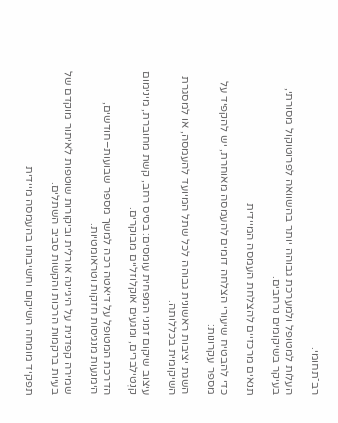רב־תחומי.

העלות למטופל ולמערכת גבוהה יותר בהשוואה לפרוטוקול מסורתי, בעיקר בשיקומים נרחבים.

תנאים מרכזיים להצלחת העמסה המיידית

כדי להבטיח שיעורי הצלחה דומים להעמסה מאוחרת, יש להקפיד על מספר עקרונות:

השגת יציבות ראשונית גבוהה לכל שתל המיועד להעמסה, או למסגרת השיקומית בכללותה.

עיצוב שיקום זמני המפחית עומסים: בסיס רחב, קשת מחוברת, מינימום קנְטילברים, ומגעים אוקלוזליים מבוקרים.

הדרכת המטופל על דיאטה רכה למשך מספר שבועות–חודשים, הימנעות מנגיסות חזקות וטראומטיות.

שמירה קפדנית על היגיינה אורלית וביקורות שוטפות לאיתור מוקדם של בעיות ברקמות הרכות והקשות סביב השתלים.

תפקיד מומחה השיקום וחשיבותו בהעמסה מיידית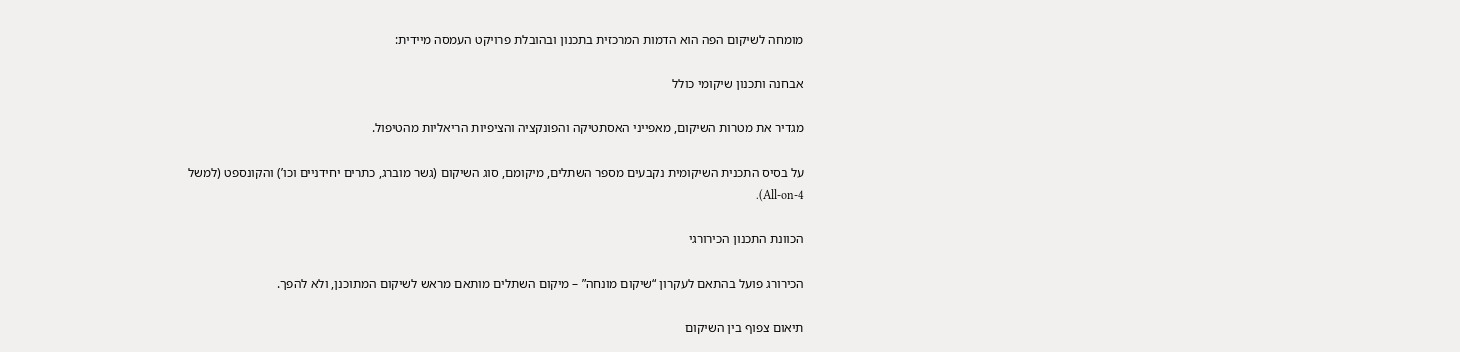מומחה לשיקום הפה הוא הדמות המרכזית בתכנון ובהובלת פרויקט העמסה מיידית:

אבחנה ותכנון שיקומי כולל

מגדיר את מטרות השיקום, מאפייני האסתטיקה והפונקציה והציפיות הריאליות מהטיפול.

על בסיס התכנית השיקומית נקבעים מספר השתלים, מיקומם, סוג השיקום (גשר מוברג, כתרים יחידניים וכו’) והקונספט (למשל All-on-4).

הכוונת התכנון הכירורגי

הכירורג פועל בהתאם לעקרון “שיקום מונחה” – מיקום השתלים מותאם מראש לשיקום המתוכנן, ולא להפך.

תיאום צפוף בין השיקום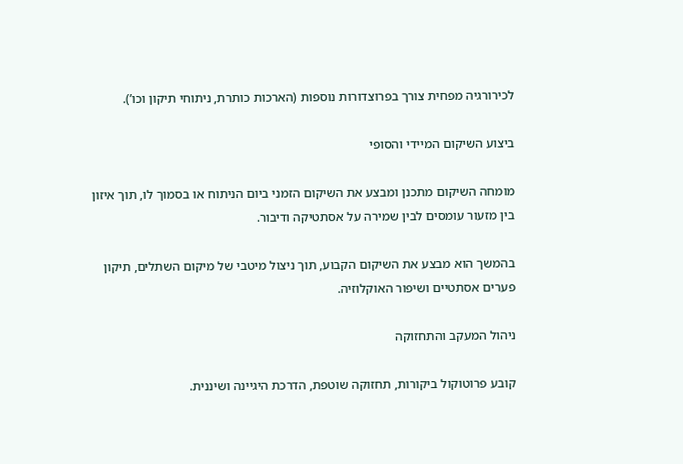לכירורגיה מפחית צורך בפרוצדורות נוספות (הארכות כותרת, ניתוחי תיקון וכו’).

ביצוע השיקום המיידי והסופי

מומחה השיקום מתכנן ומבצע את השיקום הזמני ביום הניתוח או בסמוך לו, תוך איזון בין מזעור עומסים לבין שמירה על אסתטיקה ודיבור.

בהמשך הוא מבצע את השיקום הקבוע, תוך ניצול מיטבי של מיקום השתלים, תיקון פערים אסתטיים ושיפור האוקלוזיה.

ניהול המעקב והתחזוקה

קובע פרוטוקול ביקורות, תחזוקה שוטפת, הדרכת היגיינה ושיננית.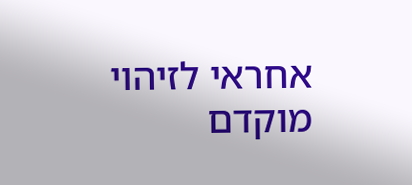אחראי לזיהוי מוקדם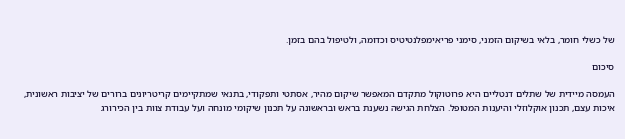של כשלי חומר, בלאי בשיקום הזמני, סימני פריאימפלנטיטיס וכדומה, ולטיפול בהם בזמן.

סיכום

העמסה מיידית של שתלים דנטליים היא פרוטוקול מתקדם המאפשר שיקום מהיר, אסתטי ותפקודי, בתנאי שמתקיימים קריטריונים ברורים של יציבות ראשונית, איכות עצם, תכנון אוקלוזלי והיענות המטופל. הצלחת הגישה נשענת בראש ובראשונה על תכנון שיקומי מונחה ועל עבודת צוות בין הכירורג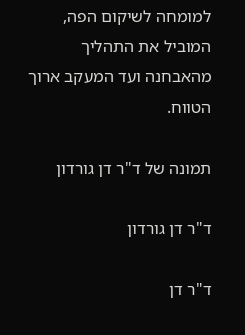למומחה לשיקום הפה, המוביל את התהליך מהאבחנה ועד המעקב ארוך הטווח.

תמונה של ד"ר דן גורדון

ד"ר דן גורדון

ד"ר דן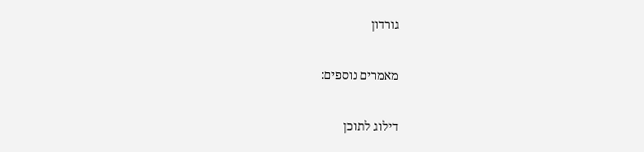גורדון

מאמרים נוספים:

דילוג לתוכן